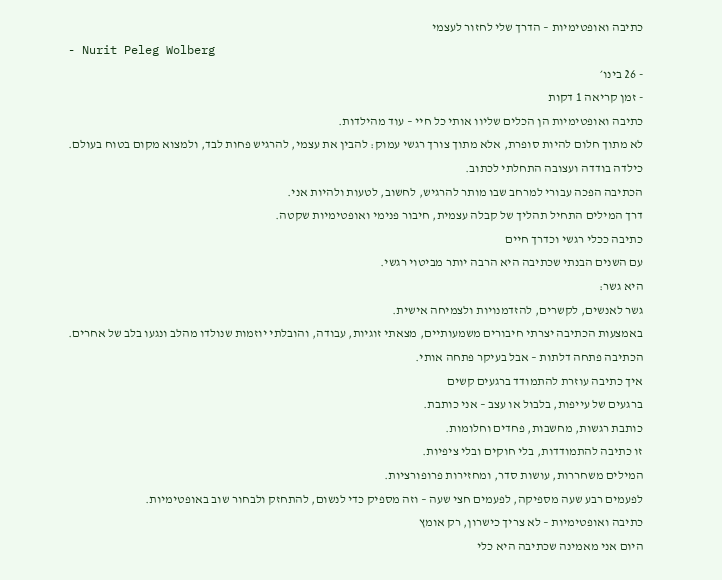כתיבה ואופטימיות – הדרך שלי לחזור לעצמי
- Nurit Peleg Wolberg
- 26 בינו׳
- זמן קריאה 1 דקות
כתיבה ואופטימיות הן הכלים שליוו אותי כל חיי – עוד מהילדות.
לא מתוך חלום להיות סופרת, אלא מתוך צורך רגשי עמוק: להבין את עצמי, להרגיש פחות לבד, ולמצוא מקום בטוח בעולם.
כילדה בודדה ועצובה התחלתי לכתוב.
הכתיבה הפכה עבורי למרחב שבו מותר להרגיש, לחשוב, לטעות ולהיות אני.
דרך המילים התחיל תהליך של קבלה עצמית, חיבור פנימי ואופטימיות שקטה.
כתיבה ככלי רגשי וכדרך חיים
עם השנים הבנתי שכתיבה היא הרבה יותר מביטוי רגשי.
היא גשר:
גשר לאנשים, לקשרים, להזדמנויות ולצמיחה אישית.
באמצעות הכתיבה יצרתי חיבורים משמעותיים, מצאתי זוגיות, עבודה, והובלתי יוזמות שנולדו מהלב ונגעו בלב של אחרים.
הכתיבה פתחה דלתות – אבל בעיקר פתחה אותי.
איך כתיבה עוזרת להתמודד ברגעים קשים
ברגעים של עייפות, בלבול או עצב – אני כותבת.
כותבת רגשות, מחשבות, פחדים וחלומות.
זו כתיבה להתמודדות, בלי חוקים ובלי ציפיות.
המילים משחררות, עושות סדר, ומחזירות פרופורציות.
לפעמים רבע שעה מספיקה, לפעמים חצי שעה – וזה מספיק כדי לנשום, להתחזק ולבחור שוב באופטימיות.
כתיבה ואופטימיות – לא צריך כישרון, רק אומץ
היום אני מאמינה שכתיבה היא כלי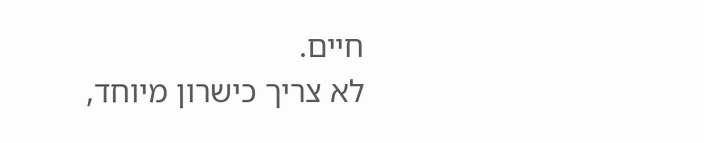חיים.
לא צריך כישרון מיוחד,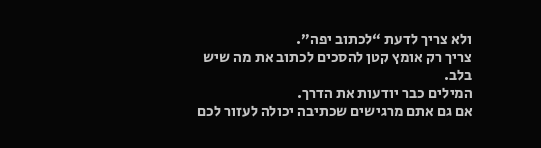ולא צריך לדעת “לכתוב יפה”.
צריך רק אומץ קטן להסכים לכתוב את מה שיש בלב.
המילים כבר יודעות את הדרך.
אם גם אתם מרגישים שכתיבה יכולה לעזור לכם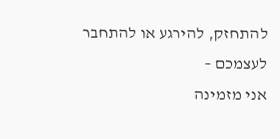להתחזק, להירגע או להתחבר לעצמכם –
אני מזמינה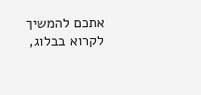אתכם להמשיך לקרוא בבלוג,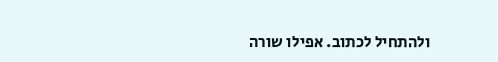ולהתחיל לכתוב. אפילו שורה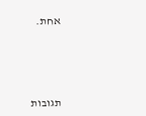אחת.




תגובות